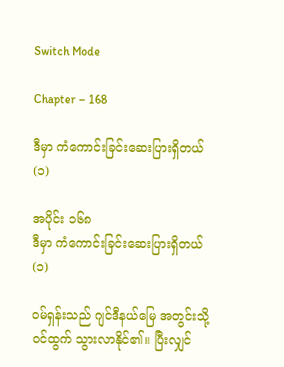Switch Mode

Chapter – 168

ဒီမှာ ကံကောင်းခြင်းဆေးပြားရှိတယ် (၁)

အပိုင်း ၁၆၈
ဒီမှာ ကံကောင်းခြင်းဆေးပြားရှိတယ် (၁)

ဝမ်ရှန်းသည် ဂျင်ဒီနယ်မြေ အတွင်းသို့ ဝင်ထွက် သွားလာနိုင်၏။ ပြီးလျှင်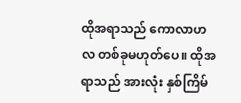ထိုအရာသည် ကောလာဟလ တစ်ခုမဟုတ်ပေ။ ထိုအရာသည် အားလုံး နှစ်ကြိမ်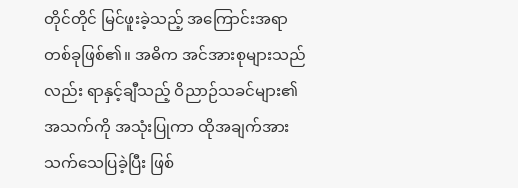တိုင်တိုင် မြင်ဖူးခဲ့သည့် အကြောင်းအရာ တစ်ခုဖြစ်၏။ အဓိက အင်အားစုများသည်လည်း ရာနှင့်ချီသည့် ဝိညာဉ်သခင်များ၏ အသက်ကို အသုံးပြုကာ ထိုအချက်အား သက်သေပြခဲ့ပြီး ဖြစ်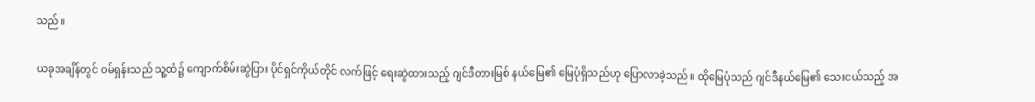သည်။

ယခုအချိန်တွင် ဝမ်ရှန်းသည် သူ့ထံ၌ ကျောက်စိမ်းဆွဲပြား ပိုင်ရှင်ကိုယ်တိုင် လက်ဖြင့် ရေးဆွဲထားသည့် ဂျင်ဒီတားမြစ် နယ်မြေ၏ မြေပုံရှိသည်ဟု ပြောလာခဲ့သည်။ ထိုမြေပုံသည် ဂျင်ဒီနယ်မြေ၏ သေးငယ်သည့် အ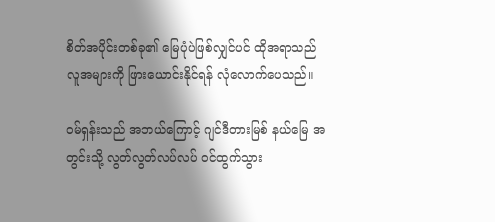စိတ်အပိုင်းတစ်ခု၏ မြေပုံပဲဖြစ်လျှင်ပင် ထိုအရာသည် လူအများကို ဖြားယောင်းနိုင်ရန် လုံလောက်ပေသည်။

ဝမ်ရှန်းသည် အဘယ်ကြောင့် ဂျင်ဒီတားမြစ် နယ်မြေ အတွင်းသို့ လွတ်လွတ်လပ်လပ် ဝင်ထွက်သွား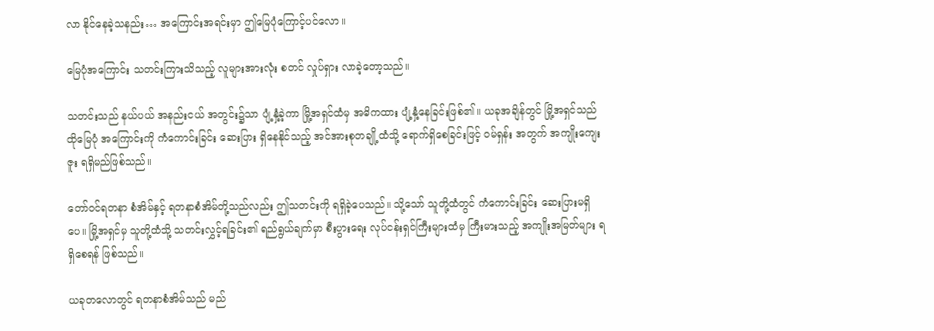လာ နိုင်နေခဲ့သနည်း… အကြောင်းအရင်းမှာ ဤမြေပုံကြောင့်ပင်လော။

မြေပုံအကြောင်း သတင်းကြားသိသည့် လူများအားလုံး စတင် လှုပ်ရှား လာခဲ့တော့သည်။

သတင်းသည် နယ်ပယ် အနည်းငယ် အတွင်း၌သာ ပျံ့နှံ့ခဲ့ကာ မြို့အရှင်ထံမှ အဓိကထား ပျံ့နှံ့နေခြင်းဖြစ်၏။ ယခုအချိန်တွင် မြို့အရှင်သည် ထိုမြေပုံ အကြောင်းကို ကံကောင်းခြင်း ဆေးပြား ရှိနေနိုင်သည့် အင်အားစုတချို့ထံသို့ ရောက်ရှိစေခြင်းဖြင့် ဝမ်ရှန်း အတွက် အကျိုးကျေးဇူး ရရှိမည်ဖြစ်သည်။

တော်ဝင်ရတနာ စံအိမ်နှင့် ရတနာစံအိမ်တို့သည်လည်း ဤသတင်းကို ရရှိခဲ့ပေသည်။ သို့သော် သူတို့ထံတွင် ကံကောင်းခြင်း ဆေးပြားမရှိပေ။ မြို့အရှင်မှ သူတို့ထံသို့ သတင်းလွှင့်ရခြင်း၏ ရည်ရွယ်ချက်မှာ စီးပွားရေး လုပ်ငန်းရှင်ကြီးများထံမှ ကြီးမားသည့် အကျိုးအမြတ်များ ရရှိစေရန် ဖြစ်သည်။

ယခုတလောတွင် ရတနာစံအိမ်သည် မည်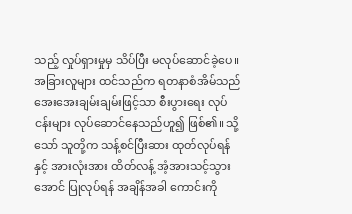သည့် လှုပ်ရှားမှုမှ သိပ်ပြီး မလုပ်ဆောင်ခဲ့ပေ။ အခြားလူများ ထင်သည်က ရတနာစံအိမ်သည် အေးအေးချမ်းချမ်းဖြင့်သာ စီးပွားရေး လုပ်ငန်းများ လုပ်ဆောင်နေသည်ဟူ၍ ဖြစ်၏။ သို့သော် သူတို့က သန့်စင်ပြီးဆား ထုတ်လုပ်ရန်နှင့် အားလုံးအား ထိတ်လန့် အံ့အားသင့်သွားအောင် ပြုလုပ်ရန် အချိန်အခါ ကောင်းကို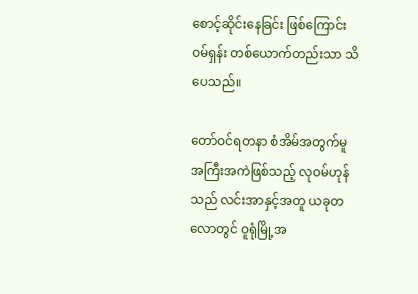စောင့်ဆိုင်းနေခြင်း ဖြစ်ကြောင်း ဝမ်ရှန်း တစ်ယောက်တည်းသာ သိပေသည်။

တော်ဝင်ရတနာ စံအိမ်အတွက်မူ အကြီးအကဲဖြစ်သည့် လုဝမ်ဟုန်သည် လင်းအာနှင့်အတူ ယခုတလောတွင် ဝူရုံမြို့အ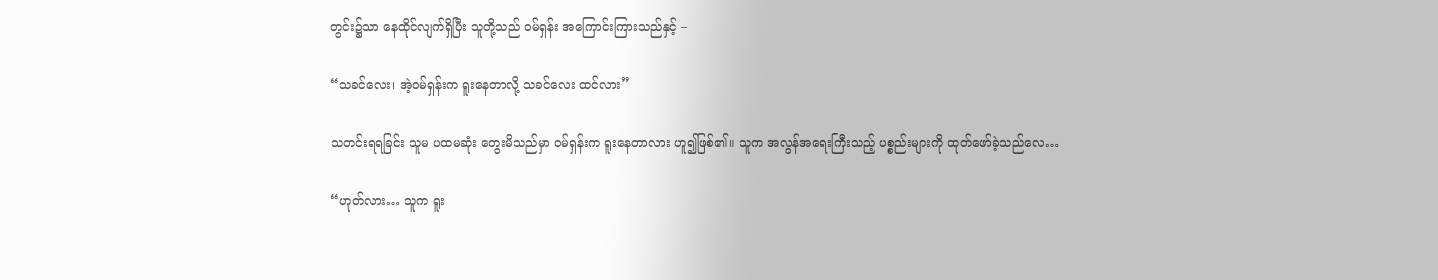တွင်း၌သာ နေထိုင်လျက်ရှိပြီး သူတို့သည် ဝမ်ရှန်း အကြောင်းကြားသည်နှင့် –

“သခင်လေး၊ အဲ့ဝမ်ရှန်းက ရူးနေတာလို့ သခင်လေး ထင်လား”

သတင်းရရခြင်း သူမ ပထမဆုံး တွေးမိသည်မှာ ဝမ်ရှန်းက ရူးနေတာလား ဟူ၍ဖြစ်၏။ သူက အလွန်အရေးကြီးသည့် ပစ္စည်းများကို ထုတ်ဖော်ခဲ့သည်လေ…

“ဟုတ်လား… သူက ရူး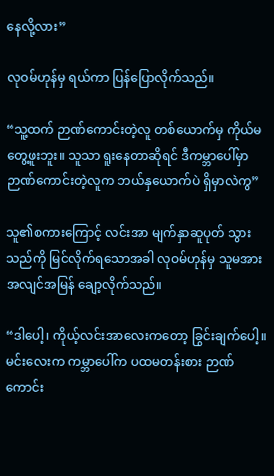နေလို့လား”

လုဝမ်ဟုန်မှ ရယ်ကာ ပြန်ပြောလိုက်သည်။

“သူ့ထက် ဉာဏ်ကောင်းတဲ့လူ တစ်ယောက်မှ ကိုယ်မတွေ့ဖူးဘူး။ သူသာ ရူးနေတာဆိုရင် ဒီကမ္ဘာပေါ်မှာ ဉာဏ်ကောင်းတဲ့လူက ဘယ်နှယောက်ပဲ ရှိမှာလဲကွ”

သူ၏စကားကြောင့် လင်းအာ မျက်နှာဆူပုတ် သွားသည်ကို မြင်လိုက်ရသောအခါ လုဝမ်ဟုန်မှ သူမအား အလျင်အမြန် ချော့လိုက်သည်။

“ဒါပေါ့၊ ကိုယ့်လင်းအာလေးကတော့ ခြွင်းချက်ပေါ့။ မင်းလေးက ကမ္ဘာပေါ်က ပထမတန်းစား ဉာဏ်ကောင်း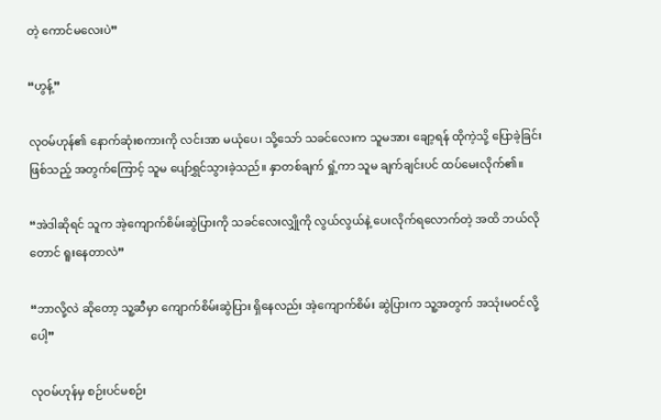တဲ့ ကောင်မလေးပဲ”

“ဟွန့်”

လုဝမ်ဟုန်၏ နောက်ဆုံးစကားကို လင်းအာ မယုံပေ၊ သို့သော် သခင်လေးက သူမအား ချော့ရန် ထိုကဲ့သို့ ပြောခဲ့ခြင်းဖြစ်သည့် အတွက်ကြောင့် သူမ ပျော်ရွှင်သွားခဲ့သည်။ နှာတစ်ချက် ရှုံ့ကာ သူမ ချက်ချင်းပင် ထပ်မေးလိုက်၏။

“အဲဒါဆိုရင် သူက အဲ့ကျောက်စိမ်းဆွဲပြားကို သခင်လေးလျှိုကို လွယ်လွယ်နဲ့ ပေးလိုက်ရလောက်တဲ့ အထိ ဘယ်လိုတောင် ရူးနေတာလဲ”

“ဘာလို့လဲ ဆိုတော့ သူ့ဆီမှာ ကျောက်စိမ်းဆွဲပြား ရှိနေလည်း အဲ့ကျောက်စိမ်း ဆွဲပြားက သူ့အတွက် အသုံးမဝင်လို့ပေါ့”

လုဝမ်ဟုန်မှ စဉ်းပင်မစဉ်း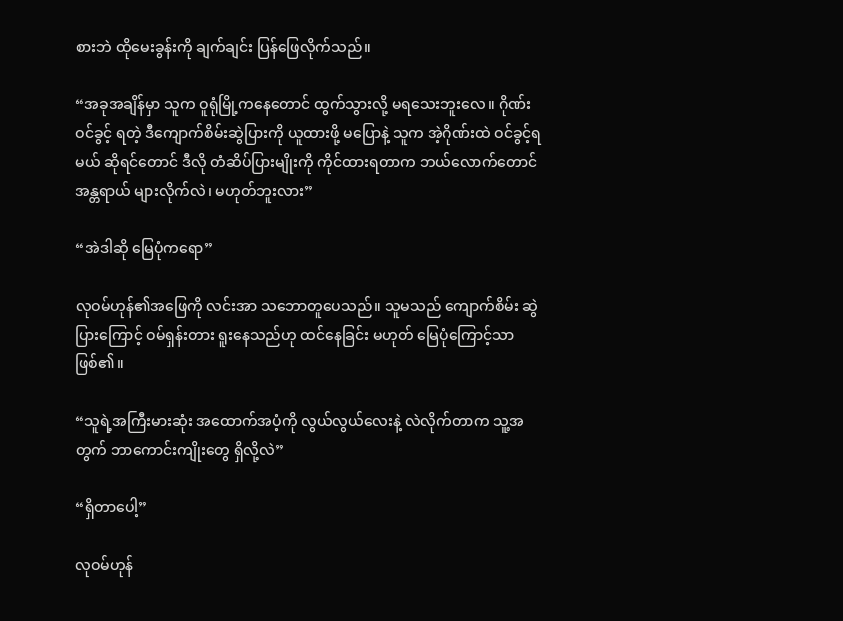စားဘဲ ထိုမေးခွန်းကို ချက်ချင်း ပြန်ဖြေလိုက်သည်။

“အခုအချိန်မှာ သူက ဝူရုံမြို့ကနေတောင် ထွက်သွားလို့ မရသေးဘူးလေ။ ဂိုဏ်းဝင်ခွင့် ရတဲ့ ဒီကျောက်စိမ်းဆွဲပြားကို ယူထားဖို့ မပြောနဲ့ သူက အဲ့ဂိုဏ်းထဲ ဝင်ခွင့်ရမယ် ဆိုရင်တောင် ဒီလို တံဆိပ်ပြားမျိုးကို ကိုင်ထားရတာက ဘယ်လောက်တောင် အန္တရာယ် များလိုက်လဲ၊ မဟုတ်ဘူးလား”

“အဲဒါဆို မြေပုံကရော”

လုဝမ်ဟုန်၏အဖြေကို လင်းအာ သဘောတူပေသည်။ သူမသည် ကျောက်စိမ်း ဆွဲပြားကြောင့် ဝမ်ရှန်းတား ရူးနေသည်ဟု ထင်နေခြင်း မဟုတ် မြေပုံကြောင့်သာ ဖြစ်၏။

“သူရဲ့အကြီးမားဆုံး အထောက်အပံ့ကို လွယ်လွယ်လေးနဲ့ လဲလိုက်တာက သူ့အတွက် ဘာကောင်းကျိုးတွေ ရှိလို့လဲ”

“ရှိတာပေါ့”

လုဝမ်ဟုန်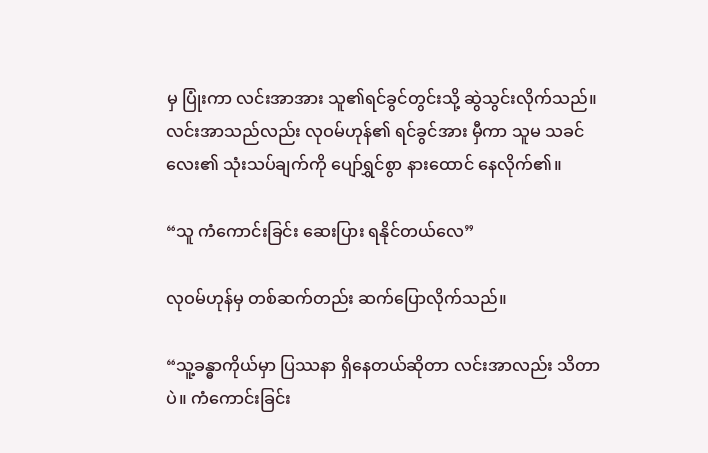မှ ပြုံးကာ လင်းအာအား သူ၏ရင်ခွင်တွင်းသို့ ဆွဲသွင်းလိုက်သည်။ လင်းအာသည်လည်း လုဝမ်ဟုန်၏ ရင်ခွင်အား မှီကာ သူမ သခင်လေး၏ သုံးသပ်ချက်ကို ပျော်ရွှင်စွာ နားထောင် နေလိုက်၏။

“သူ ကံကောင်းခြင်း ဆေးပြား ရနိုင်တယ်လေ”

လုဝမ်ဟုန်မှ တစ်ဆက်တည်း ဆက်ပြောလိုက်သည်။

“သူ့ခန္ဓာကိုယ်မှာ ပြဿနာ ရှိနေတယ်ဆိုတာ လင်းအာလည်း သိတာပဲ။ ကံကောင်းခြင်း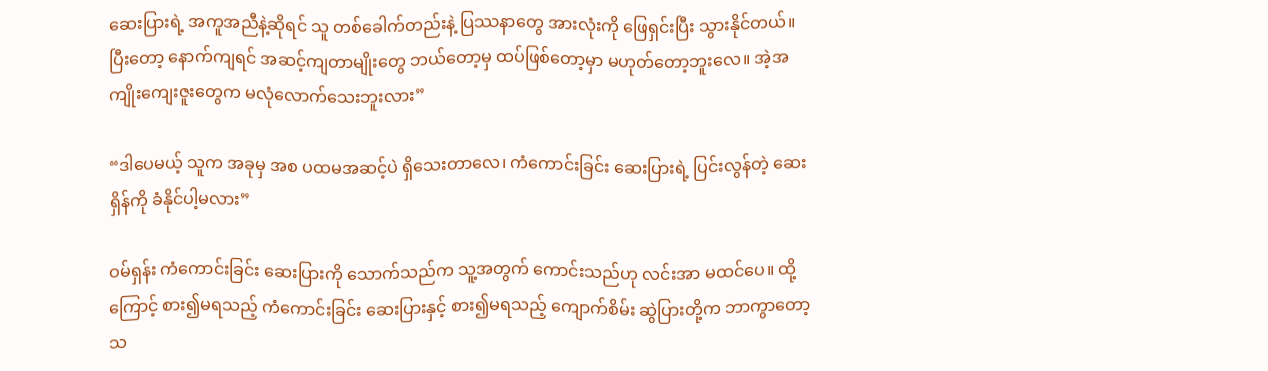ဆေးပြားရဲ့ အကူအညီနဲ့ဆိုရင် သူ တစ်ခေါက်တည်းနဲ့ ပြဿနာတွေ အားလုံးကို ဖြေရှင်းပြီး သွားနိုင်တယ်။ ပြီးတော့ နောက်ကျရင် အဆင့်ကျတာမျိုးတွေ ဘယ်တော့မှ ထပ်ဖြစ်တော့မှာ မဟုတ်တော့ဘူးလေ။ အဲ့အကျိုးကျေးဇူးတွေက မလုံလောက်သေးဘူးလား”

“ဒါပေမယ့် သူက အခုမှ အစ ပထမအဆင့်ပဲ ရှိသေးတာလေ၊ ကံကောင်းခြင်း ဆေးပြားရဲ့ ပြင်းလွန်တဲ့ ဆေးရှိန်ကို ခံနိုင်ပါ့မလား”

ဝမ်ရှန်း ကံကောင်းခြင်း ဆေးပြားကို သောက်သည်က သူ့အတွက် ကောင်းသည်ဟု လင်းအာ မထင်ပေ။ ထို့ကြောင့် စား၍မရသည့် ကံကောင်းခြင်း ဆေးပြားနှင့် စား၍မရသည့် ကျောက်စိမ်း ဆွဲပြားတို့က ဘာကွာတော့သ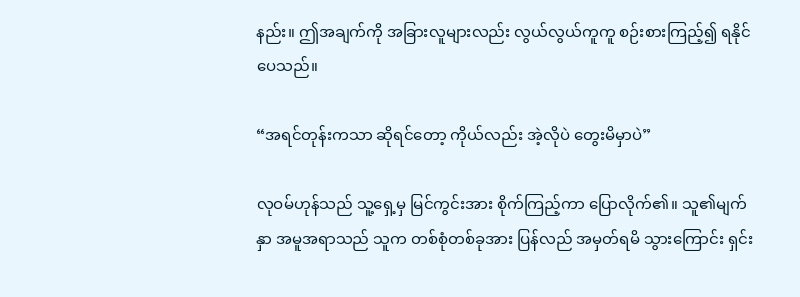နည်း။ ဤအချက်ကို အခြားလူများလည်း လွယ်လွယ်ကူကူ စဉ်းစားကြည့်၍ ရနိုင်ပေသည်။

“အရင်တုန်းကသာ ဆိုရင်တော့ ကိုယ်လည်း အဲ့လိုပဲ တွေးမိမှာပဲ”

လုဝမ်ဟုန်သည် သူ့ရှေ့မှ မြင်ကွင်းအား စိုက်ကြည့်ကာ ပြောလိုက်၏။ သူ၏မျက်နှာ အမူအရာသည် သူက တစ်စုံတစ်ခုအား ပြန်လည် အမှတ်ရမိ သွားကြောင်း ရှင်း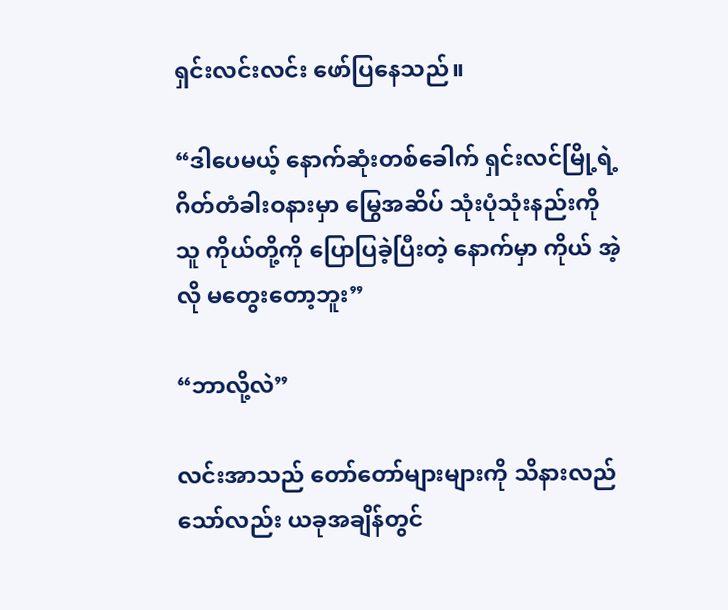ရှင်းလင်းလင်း ဖော်ပြနေသည်။

“ဒါပေမယ့် နောက်ဆုံးတစ်ခေါက် ရှင်းလင်မြို့ရဲ့ ဂိတ်တံခါးဝနားမှာ မြွေအဆိပ် သုံးပုံသုံးနည်းကို သူ ကိုယ်တို့ကို ပြောပြခဲ့ပြီးတဲ့ နောက်မှာ ကိုယ် အဲ့လို မတွေးတော့ဘူး”

“ဘာလို့လဲ”

လင်းအာသည် တော်တော်များများကို သိနားလည် သော်လည်း ယခုအချိန်တွင်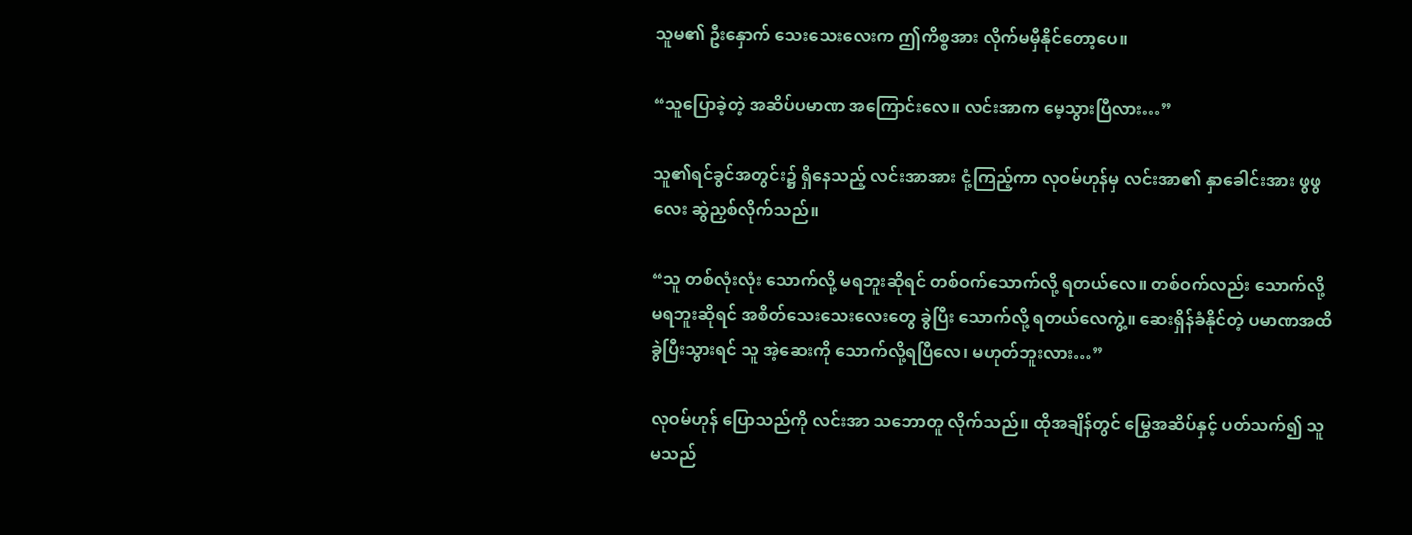သူမ၏ ဦးနှောက် သေးသေးလေးက ဤကိစ္စအား လိုက်မမှီနိုင်တော့ပေ။

“သူပြောခဲ့တဲ့ အဆိပ်ပမာဏ အကြောင်းလေ။ လင်းအာက မေ့သွားပြီလား…”

သူ၏ရင်ခွင်အတွင်း၌ ရှိနေသည့် လင်းအာအား ငုံ့ကြည့်ကာ လုဝမ်ဟုန်မှ လင်းအာ၏ နှာခေါင်းအား ဖွဖွလေး ဆွဲညှစ်လိုက်သည်။

“သူ တစ်လုံးလုံး သောက်လို့ မရဘူးဆိုရင် တစ်ဝက်သောက်လို့ ရတယ်လေ။ တစ်ဝက်လည်း သောက်လို့ မရဘူးဆိုရင် အစိတ်သေးသေးလေးတွေ ခွဲပြီး သောက်လို့ ရတယ်လေကွဲ့။ ဆေးရှိန်ခံနိုင်တဲ့ ပမာဏအထိ ခွဲပြီးသွားရင် သူ အဲ့ဆေးကို သောက်လို့ရပြီလေ၊ မဟုတ်ဘူးလား…”

လုဝမ်ဟုန် ပြောသည်ကို လင်းအာ သဘောတူ လိုက်သည်။ ထိုအချိန်တွင် မြွေအဆိပ်နှင့် ပတ်သက်၍ သူမသည်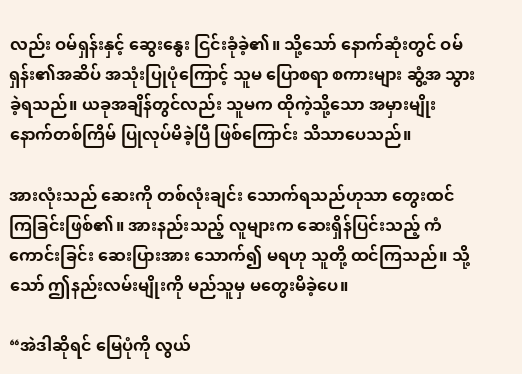လည်း ဝမ်ရှန်းနှင့် ဆွေးနွေး ငြင်းခုံခဲ့၏။ သို့သော် နောက်ဆုံးတွင် ဝမ်ရှန်း၏အဆိပ် အသုံးပြုပုံကြောင့် သူမ ပြောစရာ စကားများ ဆွံ့အ သွားခဲ့ရသည်။ ယခုအချိန်တွင်လည်း သူမက ထိုကဲ့သို့သော အမှားမျိုး နောက်တစ်ကြိမ် ပြုလုပ်မိခဲ့ပြီ ဖြစ်ကြောင်း သိသာပေသည်။

အားလုံးသည် ဆေးကို တစ်လုံးချင်း သောက်ရသည်ဟုသာ တွေးထင်ကြခြင်းဖြစ်၏။ အားနည်းသည့် လူများက ဆေးရှိန်ပြင်းသည့် ကံကောင်းခြင်း ဆေးပြားအား သောက်၍ မရဟု သူတို့ ထင်ကြသည်။ သို့သော် ဤနည်းလမ်းမျိုးကို မည်သူမှ မတွေးမိခဲ့ပေ။

“အဲဒါဆိုရင် မြေပုံကို လွယ်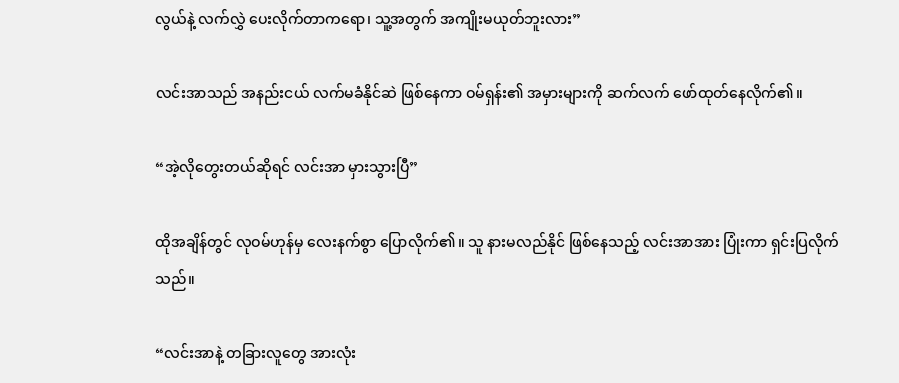လွယ်နဲ့ လက်လွှဲ ပေးလိုက်တာကရော၊ သူ့အတွက် အကျိုးမယုတ်ဘူးလား”

လင်းအာသည် အနည်းငယ် လက်မခံနိုင်ဆဲ ဖြစ်နေကာ ဝမ်ရှန်း၏ အမှားများကို ဆက်လက် ဖော်ထုတ်နေလိုက်၏။

“အဲ့လိုတွေးတယ်ဆိုရင် လင်းအာ မှားသွားပြီ”

ထိုအချိန်တွင် လုဝမ်ဟုန်မှ လေးနက်စွာ ပြောလိုက်၏။ သူ နားမလည်နိုင် ဖြစ်နေသည့် လင်းအာအား ပြုံးကာ ရှင်းပြလိုက်သည်။

“လင်းအာနဲ့ တခြားလူတွေ အားလုံး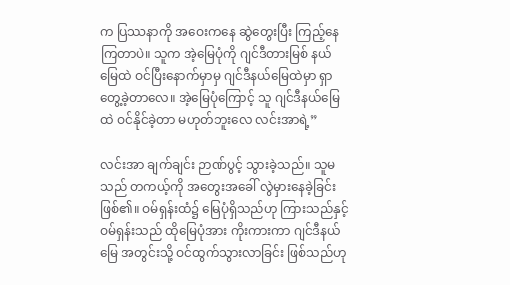က ပြဿနာကို အဝေးကနေ ဆွဲတွေးပြီး ကြည့်နေကြတာပဲ။ သူက အဲ့မြေပုံကို ဂျင်ဒီတားမြစ် နယ်မြေထဲ ဝင်ပြီးနောက်မှာမှ ဂျင်ဒီနယ်မြေထဲမှာ ရှာတွေ့ခဲ့တာလေ။ အဲ့မြေပုံကြောင့် သူ ဂျင်ဒီနယ်မြေထဲ ဝင်နိုင်ခဲ့တာ မဟုတ်ဘူးလေ လင်းအာရဲ့”

လင်းအာ ချက်ချင်း ဉာဏ်ပွင့် သွားခဲ့သည်။ သူမသည် တကယ့်ကို အတွေးအခေါ် လွဲမှားနေခဲ့ခြင်း ဖြစ်၏။ ဝမ်ရှန်းထံ၌ မြေပုံရှိသည်ဟု ကြားသည်နှင့် ဝမ်ရှန်းသည် ထိုမြေပုံအား ကိုးကားကာ ဂျင်ဒီနယ်မြေ အတွင်းသို့ ဝင်ထွက်သွားလာခြင်း ဖြစ်သည်ဟု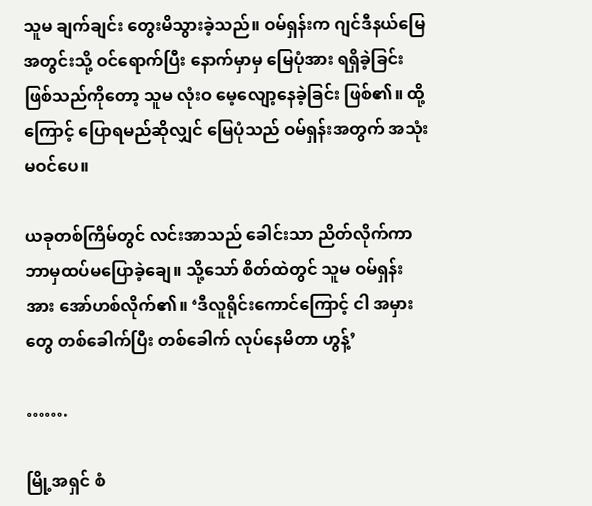သူမ ချက်ချင်း တွေးမိသွားခဲ့သည်။ ဝမ်ရှန်းက ဂျင်ဒီနယ်မြေ အတွင်းသို့ ဝင်ရောက်ပြီး နောက်မှာမှ မြေပုံအား ရရှိခဲ့ခြင်း ဖြစ်သည်ကိုတော့ သူမ လုံးဝ မေ့လျော့နေခဲ့ခြင်း ဖြစ်၏။ ထို့ကြောင့် ပြောရမည်ဆိုလျှင် မြေပုံသည် ဝမ်ရှန်းအတွက် အသုံးမဝင်ပေ။

ယခုတစ်ကြိမ်တွင် လင်းအာသည် ခေါင်းသာ ညိတ်လိုက်ကာ ဘာမှထပ်မပြောခဲ့ချေ။ သို့သော် စိတ်ထဲတွင် သူမ ဝမ်ရှန်းအား အော်ဟစ်လိုက်၏။ ‘ဒီလူရိုင်းကောင်ကြောင့် ငါ အမှားတွေ တစ်ခေါက်ပြီး တစ်ခေါက် လုပ်နေမိတာ ဟွန့်’

…….

မြို့အရှင် စံ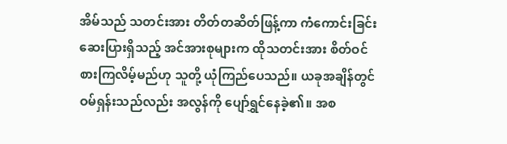အိမ်သည် သတင်းအား တိတ်တဆိတ်ဖြန့်ကာ ကံကောင်းခြင်း ဆေးပြားရှိသည့် အင်အားစုများက ထိုသတင်းအား စိတ်ဝင်စားကြလိမ့်မည်ဟု သူတို့ ယုံကြည်ပေသည်။ ယခုအချိန်တွင် ဝမ်ရှန်းသည်လည်း အလွန်ကို ပျော်ရွှင်နေခဲ့၏။ အစ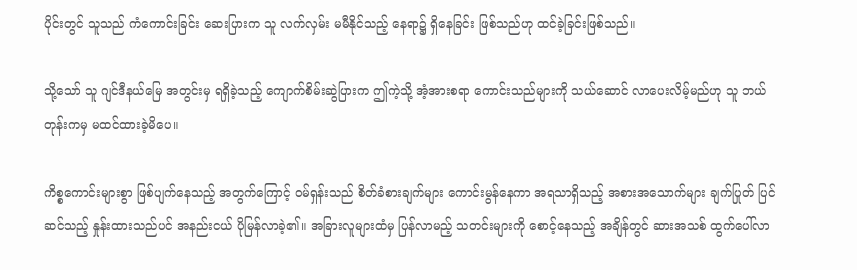ပိုင်းတွင် သူသည် ကံကောင်းခြင်း ဆေးပြားက သူ လက်လှမ်း မမီနိုင်သည့် နေရာ၌ ရှိနေခြင်း ဖြစ်သည်ဟု ထင်ခဲ့ခြင်းဖြစ်သည်။

သို့သော် သူ ဂျင်ဒီနယ်မြေ အတွင်းမှ ရရှိခဲ့သည့် ကျောက်စိမ်းဆွဲပြားက ဤကဲ့သို့ အံ့အားစရာ ကောင်းသည်များကို သယ်ဆောင် လာပေးလိမ့်မည်ဟု သူ ဘယ်တုန်းကမှ မထင်ထားခဲ့မိပေ။

ကိစ္စကောင်းများစွာ ဖြစ်ပျက်နေသည့် အတွက်ကြောင့် ဝမ်ရှန်းသည် စိတ်ခံစားချက်များ ကောင်းမွန်နေကာ အရသာရှိသည့် အစားအသောက်များ ချက်ပြုတ် ပြင်ဆင်သည့် နှုန်းထားသည်ပင် အနည်းငယ် ပိုမြန်လာခဲ့၏။ အခြားလူများထံမှ ပြန်လာမည့် သတင်းများကို စောင့်နေသည့် အချိန်တွင် ဆားအသစ် ထွက်ပေါ်လာ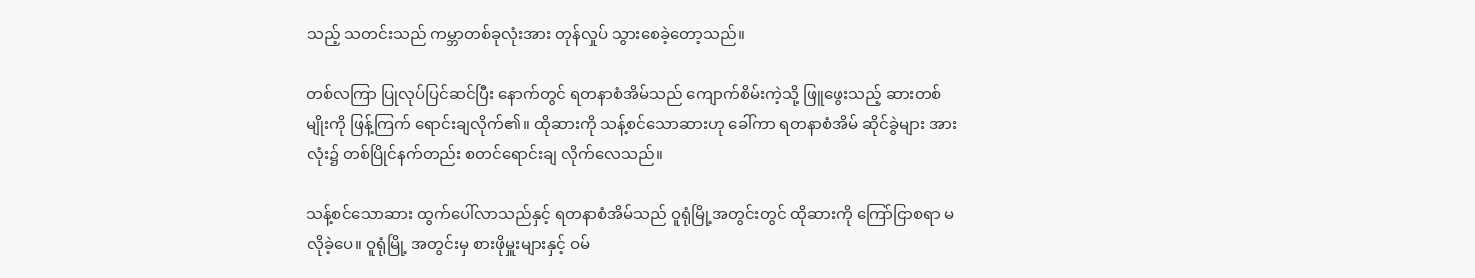သည့် သတင်းသည် ကမ္ဘာတစ်ခုလုံးအား တုန်လှုပ် သွားစေခဲ့တော့သည်။

တစ်လကြာ ပြုလုပ်ပြင်ဆင်ပြီး နောက်တွင် ရတနာစံအိမ်သည် ကျောက်စိမ်းကဲ့သို့ ဖြူဖွေးသည့် ဆားတစ်မျိုးကို ဖြန့်ကြက် ရောင်းချလိုက်၏။ ထိုဆားကို သန့်စင်သောဆားဟု ခေါ်ကာ ရတနာစံအိမ် ဆိုင်ခွဲများ အားလုံး၌ တစ်ပြိုင်နက်တည်း စတင်ရောင်းချ လိုက်လေသည်။

သန့်စင်သောဆား ထွက်ပေါ်လာသည်နှင့် ရတနာစံအိမ်သည် ဝူရုံမြို့အတွင်းတွင် ထိုဆားကို ကြော်ငြာစရာ မလိုခဲ့ပေ။ ဝူရုံမြို့ အတွင်းမှ စားဖိုမှူးများနှင့် ဝမ်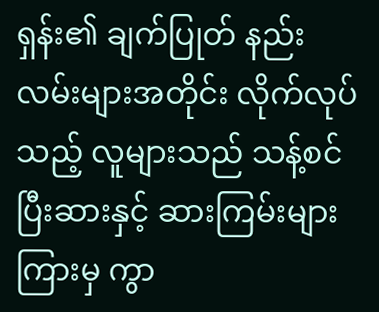ရှန်း၏ ချက်ပြုတ် နည်းလမ်းများအတိုင်း လိုက်လုပ်သည့် လူများသည် သန့်စင်ပြီးဆားနှင့် ဆားကြမ်းများ ကြားမှ ကွာ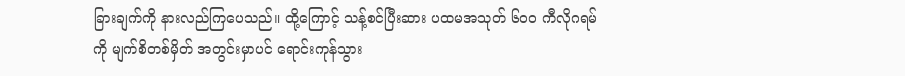ခြားချက်ကို နားလည်ကြပေသည်။ ထို့ကြောင့် သန့်စင်ပြီးဆား ပထမအသုတ် ၆၀၀ ကီလိုဂရမ်ကို မျက်စိတစ်မှိတ် အတွင်းမှာပင် ရောင်းကုန်သွား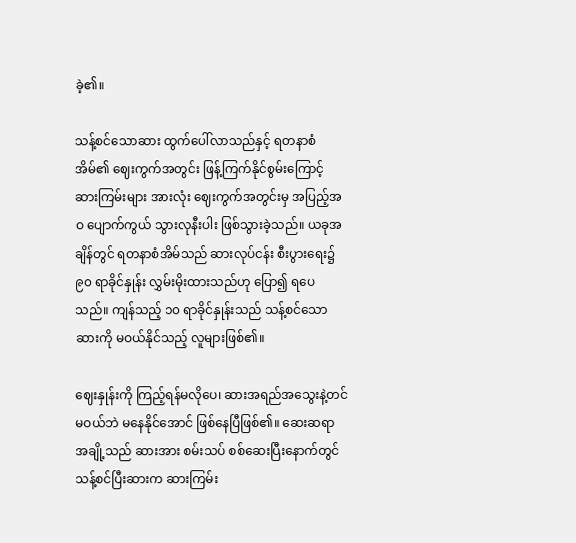ခဲ့၏။

သန့်စင်သောဆား ထွက်ပေါ်လာသည်နှင့် ရတနာစံအိမ်၏ ဈေးကွက်အတွင်း ဖြန့်ကြက်နိုင်စွမ်းကြောင့် ဆားကြမ်းများ အားလုံး ဈေးကွက်အတွင်းမှ အပြည့်အဝ ပျောက်ကွယ် သွားလုနီးပါး ဖြစ်သွားခဲ့သည်။ ယခုအချိန်တွင် ရတနာစံအိမ်သည် ဆားလုပ်ငန်း စီးပွားရေး၌ ၉၀ ရာခိုင်နှုန်း လွှမ်းမိုးထားသည်ဟု ပြော၍ ရပေသည်။ ကျန်သည့် ၁၀ ရာခိုင်နှုန်းသည် သန့်စင်သောဆားကို မဝယ်နိုင်သည့် လူများဖြစ်၏။

ဈေးနှုန်းကို ကြည့်ရန်မလိုပေ၊ ဆားအရည်အသွေးနဲ့တင် မဝယ်ဘဲ မနေနိုင်အောင် ဖြစ်နေပြီဖြစ်၏။ ဆေးဆရာ အချို့သည် ဆားအား စမ်းသပ် စစ်ဆေးပြီးနောက်တွင် သန့်စင်ပြီးဆားက ဆားကြမ်း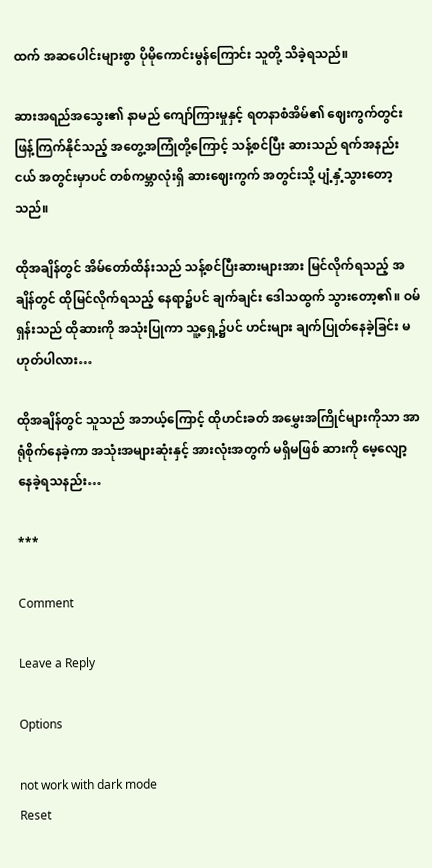ထက် အဆပေါင်းများစွာ ပိုမိုကောင်းမွန်ကြောင်း သူတို့ သိခဲ့ရသည်။

ဆားအရည်အသွေး၏ နာမည် ကျော်ကြားမှုနှင့် ရတနာစံအိမ်၏ ဈေးကွက်တွင်း ဖြန့်ကြက်နိုင်သည့် အတွေ့အကြုံတို့ကြောင့် သန့်စင်ပြီး ဆားသည် ရက်အနည်းငယ် အတွင်းမှာပင် တစ်ကမ္ဘာလုံးရှိ ဆားဈေးကွက် အတွင်းသို့ ပျံ့နှံ့သွားတော့သည်။

ထိုအချိန်တွင် အိမ်တော်ထိန်းသည် သန့်စင်ပြီးဆားများအား မြင်လိုက်ရသည့် အချိန်တွင် ထိုမြင်လိုက်ရသည့် နေရာ၌ပင် ချက်ချင်း ဒေါသထွက် သွားတော့၏။ ဝမ်ရှန်းသည် ထိုဆားကို အသုံးပြုကာ သူ့ရှေ့၌ပင် ဟင်းများ ချက်ပြုတ်နေခဲ့ခြင်း မဟုတ်ပါလား…

ထိုအချိန်တွင် သူသည် အဘယ့်ကြောင့် ထိုဟင်းခတ် အမွှေးအကြိုင်များကိုသာ အာရုံစိုက်နေခဲ့ကာ အသုံးအများဆုံးနှင့် အားလုံးအတွက် မရှိမဖြစ် ဆားကို မေ့လျော့ နေခဲ့ရသနည်း…

***

Comment

Leave a Reply

Options

not work with dark mode
Reset